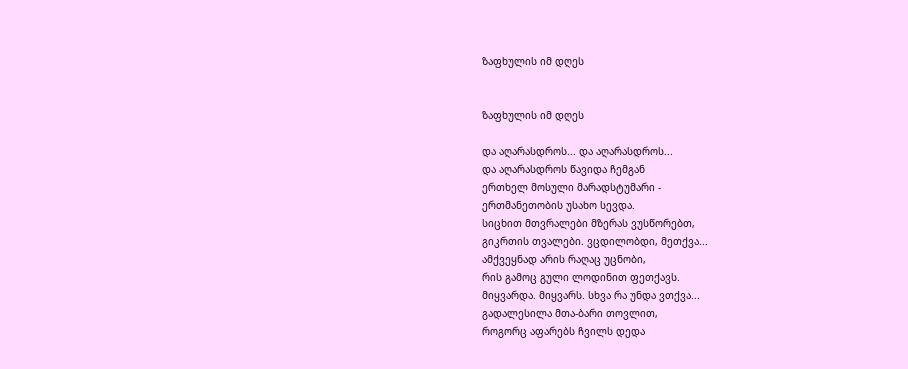ზაფხულის იმ დღეს


ზაფხულის იმ დღეს

და აღარასდროს... და აღარასდროს...
და აღარასდროს წავიდა ჩემგან
ერთხელ მოსული მარადსტუმარი -
ერთმანეთობის უსახო სევდა.
სიცხით მთვრალები მზერას ვუსწორებთ,
გიკრთის თვალები. ვცდილობდი, მეთქვა...
ამქვეყნად არის რაღაც უცნობი,
რის გამოც გული ლოდინით ფეთქავს.
მიყვარდა. მიყვარს. სხვა რა უნდა ვთქვა...
გადალესილა მთა-ბარი თოვლით,
როგორც აფარებს ჩვილს დედა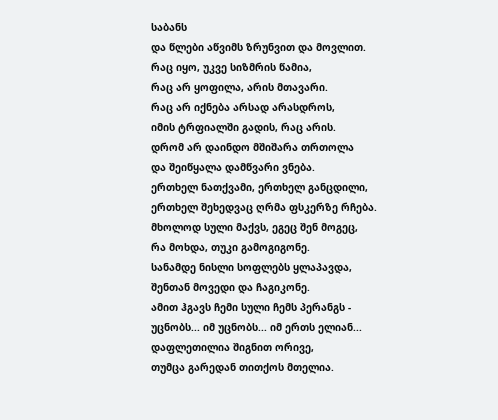საბანს
და წლები აწვიმს ზრუნვით და მოვლით.
რაც იყო, უკვე სიზმრის წამია,
რაც არ ყოფილა, არის მთავარი.
რაც არ იქნება არსად არასდროს,
იმის ტრფიალში გადის, რაც არის.
დრომ არ დაინდო მშიშარა თრთოლა
და შეიწყალა დამწვარი ვნება.
ერთხელ ნათქვამი, ერთხელ განცდილი,
ერთხელ შეხედვაც ღრმა ფსკერზე რჩება.
მხოლოდ სული მაქვს, ეგეც შენ მოგეც,
რა მოხდა, თუკი გამოგიგონე.
სანამდე ნისლი სოფლებს ყლაპავდა,
შენთან მოვედი და ჩაგიკონე.
ამით ჰგავს ჩემი სული ჩემს პერანგს -
უცნობს... იმ უცნობს... იმ ერთს ელიან...
დაფლეთილია შიგნით ორივე,
თუმცა გარედან თითქოს მთელია.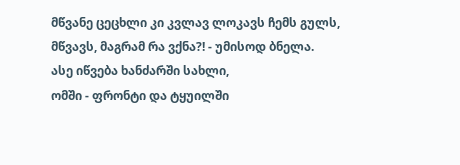მწვანე ცეცხლი კი კვლავ ლოკავს ჩემს გულს,
მწვავს, მაგრამ რა ვქნა?! - უმისოდ ბნელა.
ასე იწვება ხანძარში სახლი,
ომში - ფრონტი და ტყუილში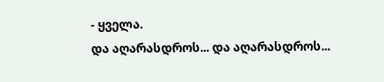- ყველა.
და აღარასდროს... და აღარასდროს...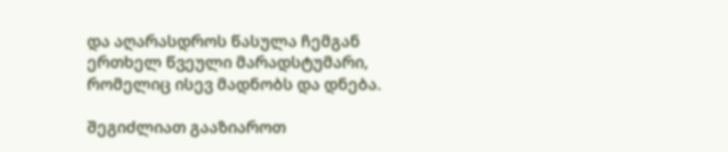და აღარასდროს წასულა ჩემგან
ერთხელ წვეული მარადსტუმარი,
რომელიც ისევ მადნობს და დნება.

შეგიძლიათ გააზიაროთ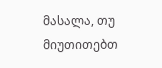მასალა, თუ მიუთითებთ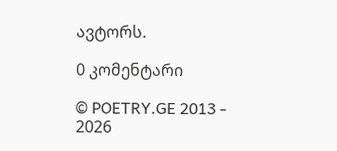ავტორს.

0 კომენტარი

© POETRY.GE 2013 - 2026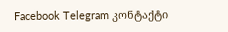Facebook Telegram კონტაქტი